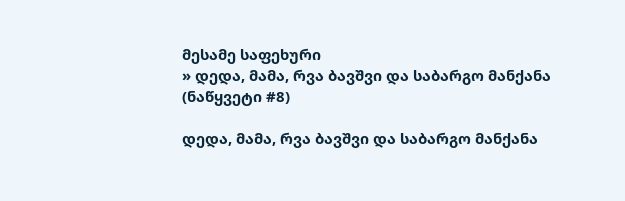მესამე საფეხური
» დედა, მამა, რვა ბავშვი და საბარგო მანქანა (ნაწყვეტი #8)

დედა, მამა, რვა ბავშვი და საბარგო მანქანა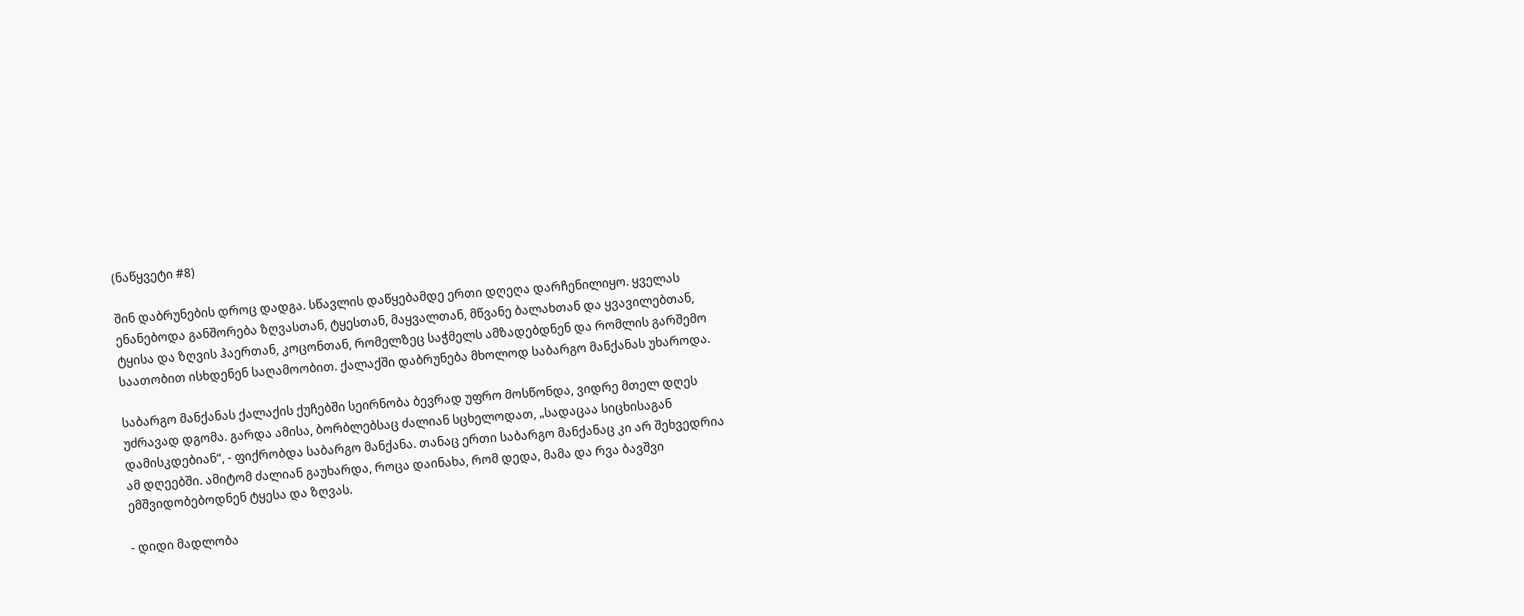(ნაწყვეტი #8)

შინ დაბრუნების დროც დადგა. სწავლის დაწყებამდე ერთი დღეღა დარჩენილიყო. ყველას ენანებოდა განშორება ზღვასთან, ტყესთან, მაყვალთან, მწვანე ბალახთან და ყვავილებთან, ტყისა და ზღვის ჰაერთან, კოცონთან, რომელზეც საჭმელს ამზადებდნენ და რომლის გარშემო საათობით ისხდენენ საღამოობით. ქალაქში დაბრუნება მხოლოდ საბარგო მანქანას უხაროდა.

საბარგო მანქანას ქალაქის ქუჩებში სეირნობა ბევრად უფრო მოსწონდა, ვიდრე მთელ დღეს უძრავად დგომა. გარდა ამისა, ბორბლებსაც ძალიან სცხელოდათ, „სადაცაა სიცხისაგან დამისკდებიან“, - ფიქრობდა საბარგო მანქანა. თანაც ერთი საბარგო მანქანაც კი არ შეხვედრია ამ დღეებში. ამიტომ ძალიან გაუხარდა, როცა დაინახა, რომ დედა, მამა და რვა ბავშვი ემშვიდობებოდნენ ტყესა და ზღვას.

- დიდი მადლობა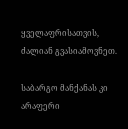ყველაფრისათვის, ძალიან გვასიამოვნეთ.

საბარგო მანქანას კი არაფერი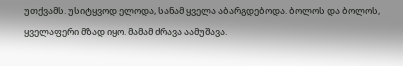უთქვამს. უსიტყვოდ ელოდა, სანამ ყველა აბარგდებოდა. ბოლოს და ბოლოს, ყველაფერი მზად იყო. მამამ ძრავა აამუშავა.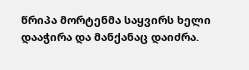წრიპა მორტენმა საყვირს ხელი დააჭირა და მანქანაც დაიძრა.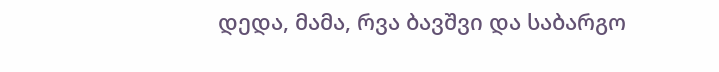დედა, მამა, რვა ბავშვი და საბარგო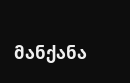მანქანა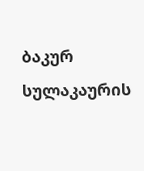ბაკურ სულაკაურის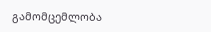გამომცემლობა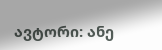ავტორი: ანე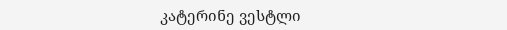კატერინე ვესტლი